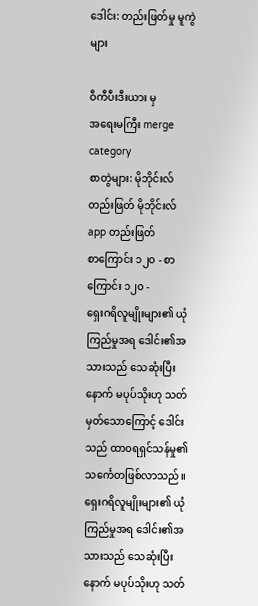ဒေါင်း: တည်းဖြတ်မှု မူကွဲများ

ဝီကီပီးဒီးယား မှ
အရေးမကြီး merge category
စာတွဲများ: မိုဘိုင်းလ် တည်းဖြတ် မိုဘိုင်းလ် app တည်းဖြတ်
စာကြောင်း ၁၂၀ - စာကြောင်း ၁၂၀ -
ရှေးဂရိလူမျိုးများ၏ ယုံကြည်မှုအရ ဒေါင်း၏အသားသည် သေဆုံးပြီးနောက် မပုပ်သိုးဟု သတ်မှတ်သောကြောင့် ဒေါင်းသည် ထာ၀ရရှင်သန်မှု၏ သင်္ကေတဖြစ်လာသည်။
ရှေးဂရိလူမျိုးများ၏ ယုံကြည်မှုအရ ဒေါင်း၏အသားသည် သေဆုံးပြီးနောက် မပုပ်သိုးဟု သတ်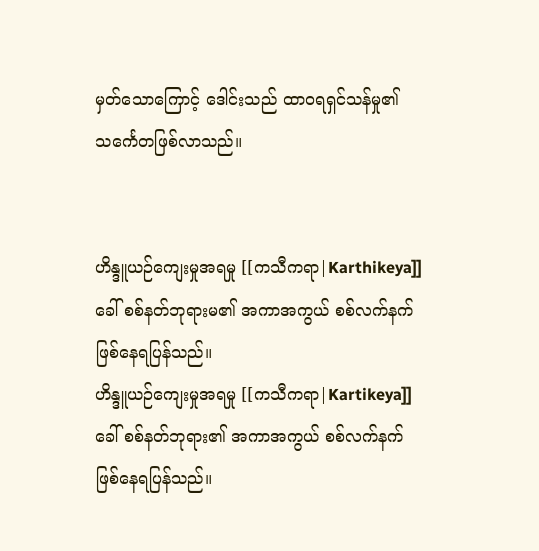မှတ်သောကြောင့် ဒေါင်းသည် ထာ၀ရရှင်သန်မှု၏ သင်္ကေတဖြစ်လာသည်။


ဟိန္ဒူယဉ်ကျေးမှုအရမှု [[ကသီကရာ|Karthikeya]] ခေါ် စစ်နတ်ဘုရားမ၏ အကာအကွယ် စစ်လက်နက် ဖြစ်နေရပြန်သည်။
ဟိန္ဒူယဉ်ကျေးမှုအရမှု [[ကသီကရာ|Kartikeya]] ခေါ် စစ်နတ်ဘုရား၏ အကာအကွယ် စစ်လက်နက် ဖြစ်နေရပြန်သည်။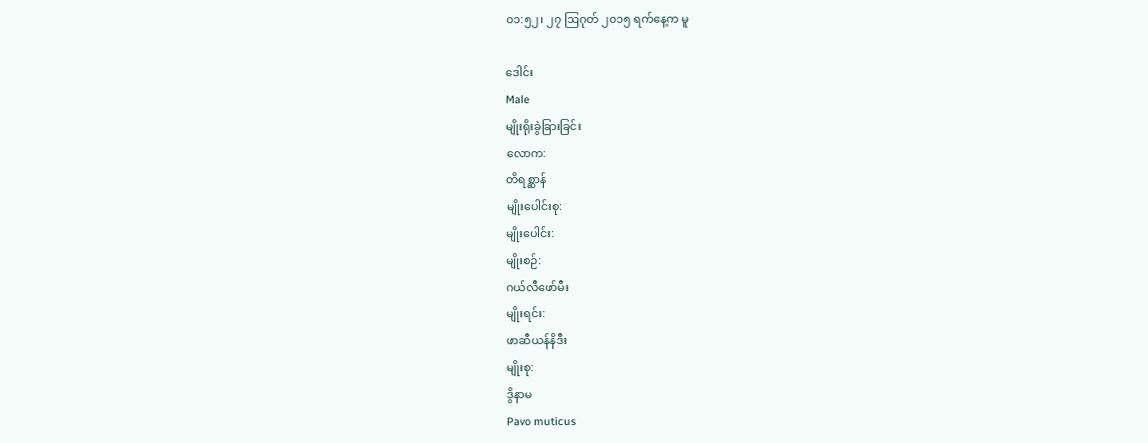၀၁:၅၂၊ ၂၇ ဩဂုတ် ၂၀၁၅ ရက်နေ့က မူ

ဒေါင်း
Male
မျိုးရိုးခွဲခြားခြင်း
လောက:
တိရစ္ဆာန်
မျိုးပေါင်းစု:
မျိုးပေါင်း:
မျိုးစဉ်:
ဂယ်လီဖော်မီး
မျိုးရင်း:
ဖာဆီယန်နိဒီး
မျိုးစု:
ဒွိနာမ
Pavo muticus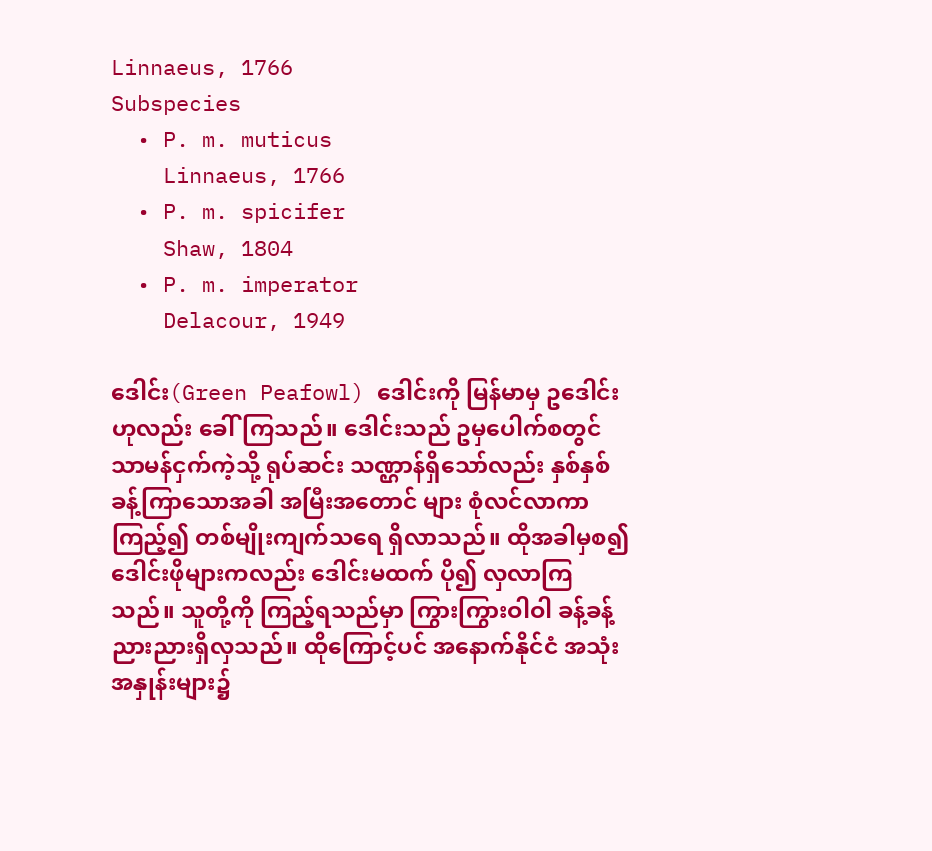Linnaeus, 1766
Subspecies
  • P. m. muticus
    Linnaeus, 1766
  • P. m. spicifer
    Shaw, 1804
  • P. m. imperator
    Delacour, 1949

ဒေါင်း(Green Peafowl) ဒေါင်းကို မြန်မာမှ ဥဒေါင်းဟုလည်း ခေါ်ကြသည်။ ဒေါင်းသည် ဥမှပေါက်စတွင် သာမန်ငှက်ကဲ့သို့ ရုပ်ဆင်း သဏ္ဌာန်ရှိသော်လည်း နှစ်နှစ်ခန့်ကြာသောအခါ အမြီးအတောင် များ စုံလင်လာကာ ကြည့်၍ တစ်မျိုးကျက်သရေ ရှိလာသည်။ ထိုအခါမှစ၍ ဒေါင်းဖိုများကလည်း ဒေါင်းမထက် ပို၍ လှလာကြသည်။ သူတို့ကို ကြည့်ရသည်မှာ ကြွားကြွားဝါဝါ ခန့်ခန့်ညားညားရှိလှသည်။ ထိုကြောင့်ပင် အနောက်နိုင်ငံ အသုံးအနှုန်းများ၌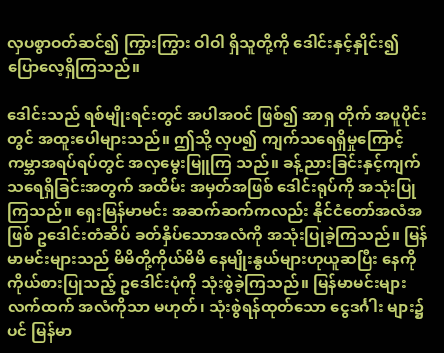လှပစွာဝတ်ဆင်၍ ကြွားကြွား ဝါဝါ ရှိသူတို့ကို ဒေါင်းနှင့်နှိုင်း၍ ပြောလေ့ရှိကြသည်။

ဒေါင်းသည် ရစ်မျိုးရင်းတွင် အပါအဝင် ဖြစ်၍ အာရှ တိုက် အပူပိုင်းတွင် အထူးပေါများသည်။ ဤသို့ လှပ၍ ကျက်သရေရှိမှုကြောင့် ကမ္ဘာအရပ်ရပ်တွင် အလှမွေးမြူကြ သည်။ ခန့်ညားခြင်းနှင့်ကျက်သရေရှိခြင်းအတွက် အထိမ်း အမှတ်အဖြစ် ဒေါင်းရုပ်ကို အသုံးပြုကြသည်။ ရှေးမြန်မာမင်း အဆက်ဆက်ကလည်း နိုင်ငံတော်အလံအဖြစ် ဥဒေါင်းတံဆိပ် ခတ်နှိပ်သောအလံကို အသုံးပြုခဲ့ကြသည်။ မြန်မာမင်းများသည် မိမိတို့ကိုယ်မိမိ နေမျိုးနွယ်များဟုယူဆပြီး နေကိုကိုယ်စားပြုသည့် ဥဒေါင်းပုံကို သုံးစွဲခဲ့ကြသည်။ မြန်မာမင်းများ လက်ထက် အလံကိုသာ မဟုတ်၊ သုံးစွဲရန်ထုတ်သော ငွေဒင်္ဂါး များ၌ပင် မြန်မာ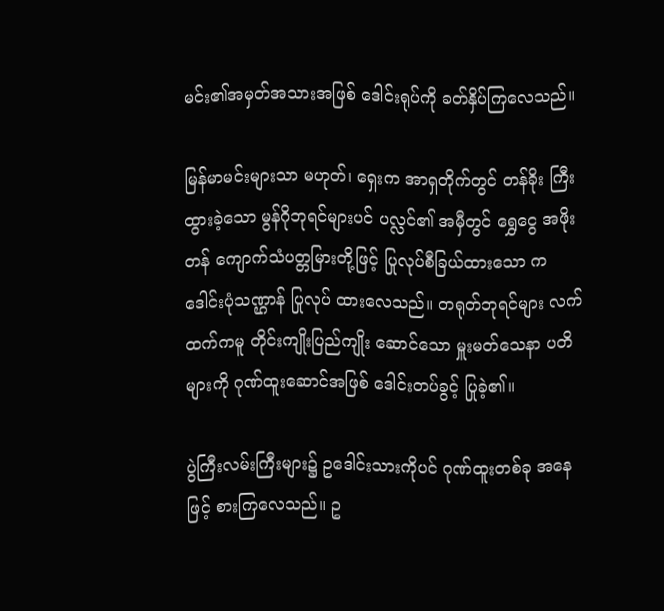မင်း၏အမှတ်အသားအဖြစ် ဒေါင်းရုပ်ကို ခတ်နှိပ်ကြလေသည်။

မြန်မာမင်းများသာ မဟုတ်၊ ရှေးက အာရှတိုက်တွင် တန်ခိုး ကြီးထွားခဲ့သော မွန်ဂိုဘုရင်များပင် ပလ္လင်၏ အမှီတွင် ရွှေငွေ အဖိုးတန် ကျောက်သံပတ္တမြားတို့ဖြင့် ပြုလုပ်စီခြယ်ထားသော ကဒေါင်းပုံသဏ္ဌာန် ပြုလုပ် ထားလေသည်။ တရုတ်ဘုရင်များ လက်ထက်ကမူ တိုင်းကျိုးပြည်ကျိုး ဆောင်သော မှူးမတ်သေနာ ပတိများကို ဂုဏ်ထူးဆောင်အဖြစ် ဒေါင်းတပ်ခွင့် ပြုခဲ့၏။

ပွဲကြီးလမ်းကြီးများ၌ ဥဒေါင်းသားကိုပင် ဂုဏ်ထူးတစ်ခု အနေ ဖြင့် စားကြလေသည်။ ဥ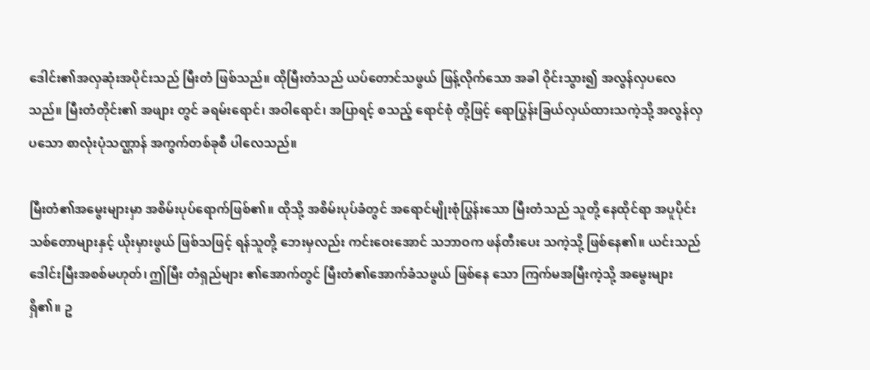ဒေါင်း၏အလှဆုံးအပိုင်းသည် မြီးတံ ဖြစ်သည်။ ထိုမြီးတံသည် ယပ်တောင်သဖွယ် ဖြန့်လိုက်သော အခါ ဝိုင်းသွား၍ အလွန်လှပလေသည်။ မြီးတံတိုင်း၏ အဖျား တွင် ခရမ်းရောင်၊ အဝါရောင်၊ အပြာရင့် စသည့် ရောင်စုံ တို့ဖြင့် ရောပြွန်းခြယ်လှယ်ထားသကဲ့သို့ အလွန်လှပသော စာလုံးပုံသဏ္ဌာန် အကွက်တစ်ခုစီ ပါလေသည်။

မြီးတံ၏အမွေးများမှာ အစိမ်းပုပ်ရောက်ဖြစ်၏။ ထိုသို့ အစိမ်းပုပ်ခံတွင် အရောင်မျိုးစုံပြွန်းသော မြီးတံသည် သူတို့ နေထိုင်ရာ အပူပိုင်းသစ်တောများနှင့် ယိုးမှားဖွယ် ဖြစ်သဖြင့် ရန်သူတို့ ဘေးမှလည်း ကင်းဝေးအောင် သဘာဝက ဖန်တီးပေး သကဲ့သို့ ဖြစ်နေ၏။ ယင်းသည် ဒေါင်းမြီးအစစ်မဟုတ်၊ ဤမြီး တံရှည်များ ၏အောက်တွင် မြီးတံ၏အောက်ခံသဖွယ် ဖြစ်နေ သော ကြက်မအမြီးကဲ့သို့ အမွေးများရှိ၏။ ဥ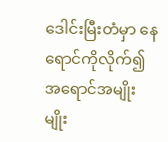ဒေါင်းမြီးတံမှာ နေရောင်ကိုလိုက်၍ အရောင်အမျိုးမျိုး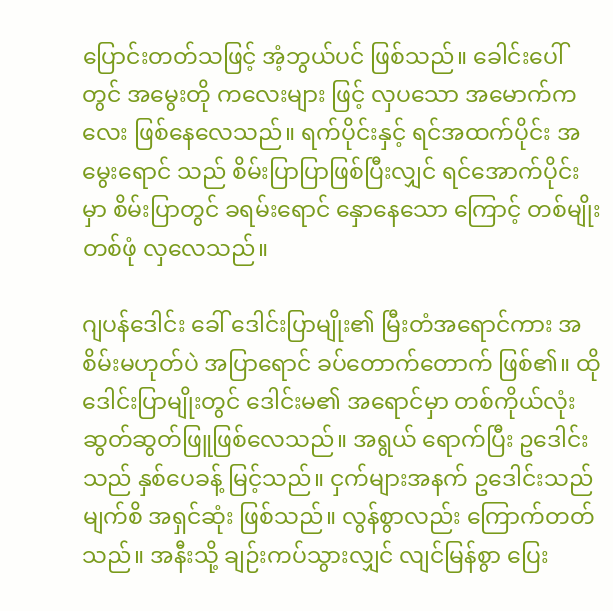ပြောင်းတတ်သဖြင့် အံ့ဘွယ်ပင် ဖြစ်သည်။ ခေါင်းပေါ်တွင် အမွေးတို ကလေးများ ဖြင့် လှပသော အမောက်ကလေး ဖြစ်နေလေသည်။ ရက်ပိုင်းနှင့် ရင်အထက်ပိုင်း အမွေးရောင် သည် စိမ်းပြာပြာဖြစ်ပြီးလျှင် ရင်အောက်ပိုင်းမှာ စိမ်းပြာတွင် ခရမ်းရောင် နှောနေသော ကြောင့် တစ်မျိုးတစ်ဖုံ လှလေသည်။

ဂျပန်ဒေါင်း ခေါ် ဒေါင်းပြာမျိုး၏ မြီးတံအရောင်ကား အစိမ်းမဟုတ်ပဲ အပြာရောင် ခပ်တောက်တောက် ဖြစ်၏။ ထိုဒေါင်းပြာမျိုးတွင် ဒေါင်းမ၏ အရောင်မှာ တစ်ကိုယ်လုံး ဆွတ်ဆွတ်ဖြူဖြစ်လေသည်။ အရွယ် ရောက်ပြီး ဥဒေါင်းသည် နှစ်ပေခန့် မြင့်သည်။ ငှက်များအနက် ဥဒေါင်းသည် မျက်စိ အရှင်ဆုံး ဖြစ်သည်။ လွန်စွာလည်း ကြောက်တတ်သည်။ အနီးသို့ ချဉ်းကပ်သွားလျှင် လျင်မြန်စွာ ပြေး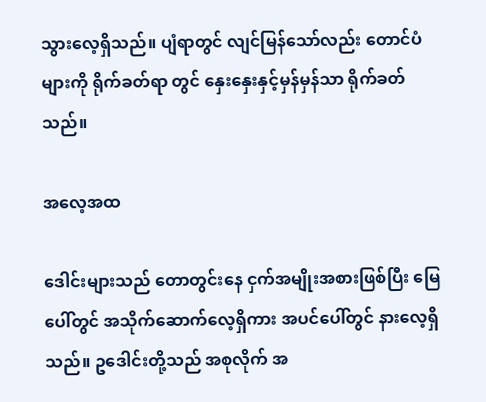သွားလေ့ရှိသည်။ ပျံရာတွင် လျင်မြန်သော်လည်း တောင်ပံများကို ရိုက်ခတ်ရာ တွင် နှေးနှေးနှင့်မှန်မှန်သာ ရိုက်ခတ်သည်။

အလေ့အထ

ဒေါင်းများသည် တောတွင်းနေ ငှက်အမျိုးအစားဖြစ်ပြီး မြေပေါ်တွင် အသိုက်ဆောက်လေ့ရှိကား အပင်ပေါ်တွင် နားလေ့ရှိသည်။ ဥဒေါင်းတို့သည် အစုလိုက် အ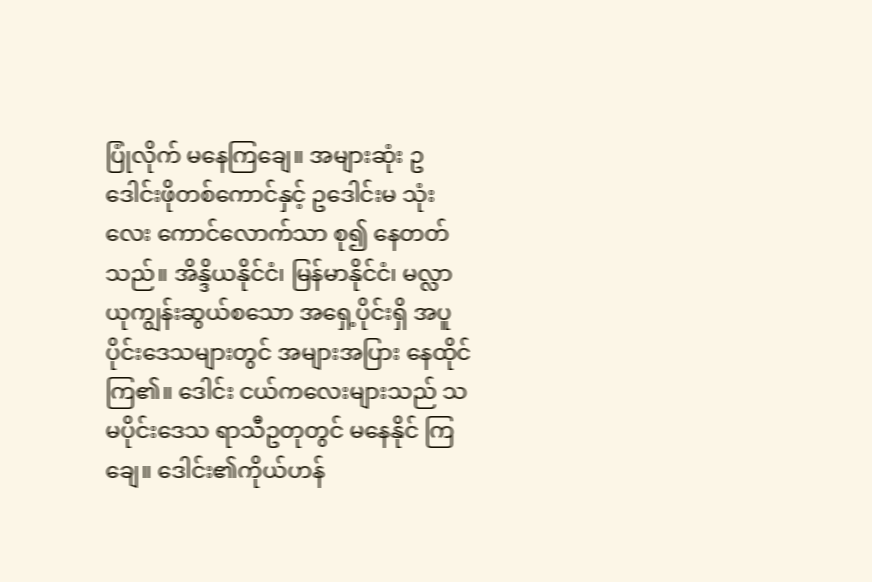ပြုံလိုက် မနေကြချေ။ အများဆုံး ဥဒေါင်းဖိုတစ်ကောင်နှင့် ဥဒေါင်းမ သုံးလေး ကောင်လောက်သာ စု၍ နေတတ်သည်။ အိန္ဒိယနိုင်ငံ၊ မြန်မာနိုင်ငံ၊ မလ္လာယုကျွန်းဆွယ်စသော အရှေ့ပိုင်းရှိ အပူပိုင်းဒေသများတွင် အများအပြား နေထိုင်ကြ၏။ ဒေါင်း ငယ်ကလေးများသည် သမပိုင်းဒေသ ရာသီဥတုတွင် မနေနိုင် ကြချေ။ ဒေါင်း၏ကိုယ်ဟန်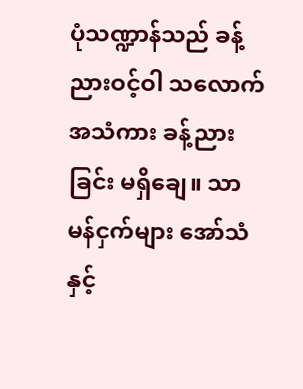ပုံသဏ္ဍာန်သည် ခန့်ညားဝင့်ဝါ သလောက် အသံကား ခန့်ညားခြင်း မရှိချေ။ သာမန်ငှက်များ အော်သံနှင့်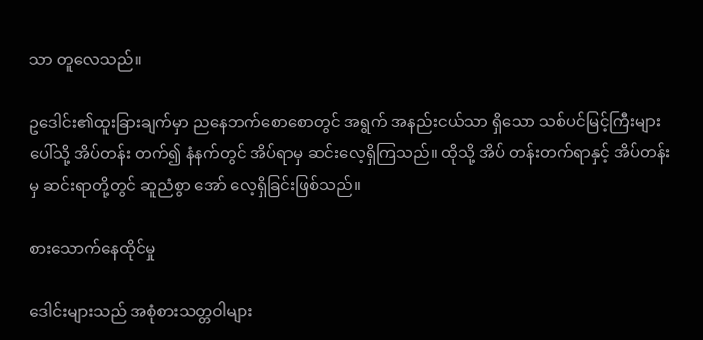သာ တူလေသည်။

ဥဒေါင်း၏ထူးခြားချက်မှာ ညနေဘက်စောစောတွင် အရွက် အနည်းငယ်သာ ရှိသော သစ်ပင်မြင့်ကြီးများ ပေါ်သို့ အိပ်တန်း တက်၍ နံနက်တွင် အိပ်ရာမှ ဆင်းလေ့ရှိကြသည်။ ထိုသို့ အိပ် တန်းတက်ရာနှင့် အိပ်တန်းမှ ဆင်းရာတို့တွင် ဆူညံစွာ အော် လေ့ရှိခြင်းဖြစ်သည်။

စားသောက်နေထိုင်မှု

ဒေါင်းများသည် အစုံစားသတ္တဝါများ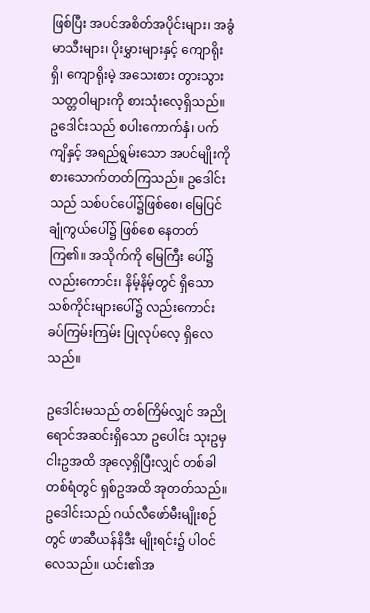ဖြစ်ပြီး အပင်အစိတ်အပိုင်းများ၊ အခွံမာသီးများ၊ ပိုးမွှားများနှင့် ကျောရိုးရှိ၊ ကျောရိုးမဲ့ အသေးစား တွားသွား သတ္တဝါများကို စားသုံးလေ့ရှိသည်။ ဥဒေါင်းသည် စပါးကောက်နှံ၊ ပက်ကျိနှင့် အရည်ရွမ်းသော အပင်မျိုးကို စားသောက်တတ်ကြသည်။ ဥဒေါင်းသည် သစ်ပင်ပေါ်၌ဖြစ်စေ၊ မြေပြင်ချုံကွယ်ပေါ်၌ ဖြစ်စေ နေတတ်ကြ၏။ အသိုက်ကို မြေကြီး ပေါ်၌ လည်းကောင်း၊ နိမ့်နိမ့်တွင် ရှိသော သစ်ကိုင်းများပေါ်၌ လည်းကောင်း ခပ်ကြမ်းကြမ်း ပြုလုပ်လေ့ ရှိလေသည်။

ဥဒေါင်းမသည် တစ်ကြိမ်လျှင် အညိုရောင်အဆင်းရှိသော ဥပေါင်း သုးဥမှ ငါးဥအထိ အုလေ့ရှိပြီးလျှင် တစ်ခါတစ်ရံတွင် ရှစ်ဥအထိ အုတတ်သည်။ ဥဒေါင်းသည် ဂယ်လီဖော်မီးမျိုးစဉ်တွင် ဖာဆီယန်နိဒီး မျိုးရင်း၌ ပါဝင်လေသည်။ ယင်း၏အ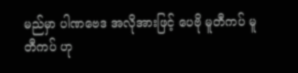မည်မှာ ပါဏဗေဒ အလိုအားဖြင့် ပေဗို မူတီကပ် မူတီကပ် ဟု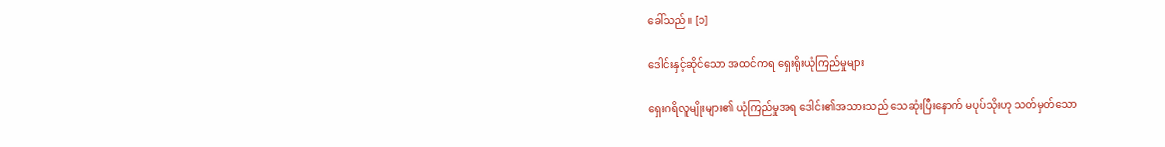ခေါ်သည်။ [၁]

ဒေါင်းနှင့်ဆိုင်သော အထင်ကရ ရှေးရိုးယုံကြည်မှုများ

ရှေးဂရိလူမျိုးများ၏ ယုံကြည်မှုအရ ဒေါင်း၏အသားသည် သေဆုံးပြီးနောက် မပုပ်သိုးဟု သတ်မှတ်သော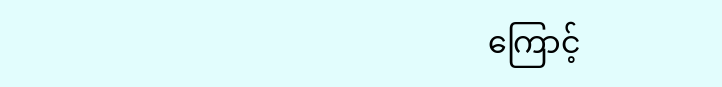ကြောင့်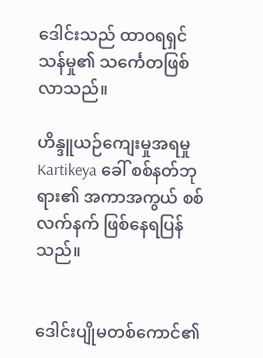ဒေါင်းသည် ထာ၀ရရှင်သန်မှု၏ သင်္ကေတဖြစ်လာသည်။

ဟိန္ဒူယဉ်ကျေးမှုအရမှု Kartikeya ခေါ် စစ်နတ်ဘုရား၏ အကာအကွယ် စစ်လက်နက် ဖြစ်နေရပြန်သည်။


ဒေါင်းပျိုမတစ်ကောင်၏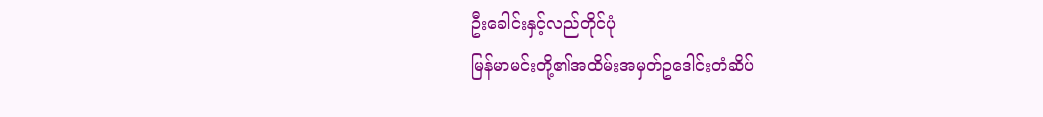ဦးခေါင်းနှင့်လည်တိုင်ပုံ
မြန်မာမင်းတို့၏အထိမ်းအမှတ်ဥဒေါင်းတံဆိပ်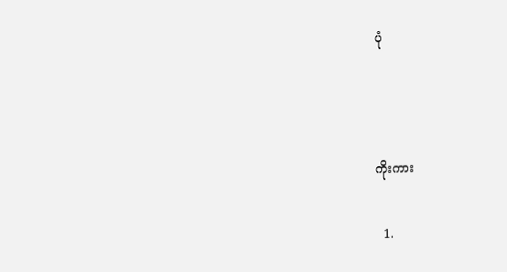ပုံ



ကိုးကား

  1.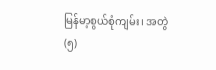မြန်မာ့စွယ်စုံကျမ်း၊ အတွဲ(၅)